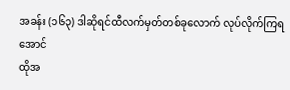အခန်း (၁၆၃) ဒါဆိုရင်ထီလက်မှတ်တစ်ခုလောက် လုပ်လိုက်ကြရအောင်
ထိုအ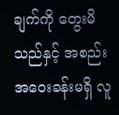ချက်ကို တွေးမိသည်နှင့် အစည်းအဝေးခန်းမရှိ လူ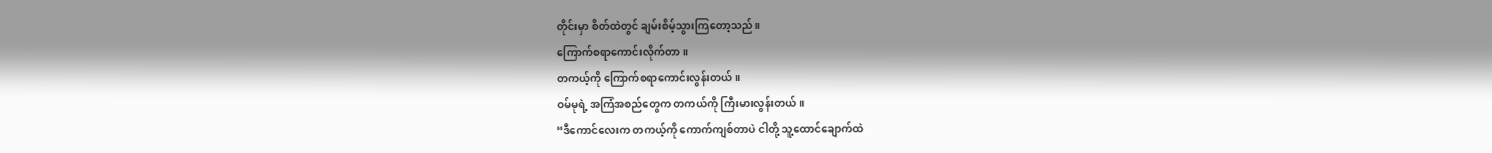တိုင်းမှာ စိတ်ထဲတွင် ချမ်းစိမ့်သွားကြတော့သည်။
ကြောက်စရာကောင်းလိုက်တာ။
တကယ့်ကို ကြောက်စရာကောင်းလွန်းတယ်။
ဝမ်မုရဲ့ အကြံအစည်တွေက တကယ်ကို ကြီးမားလွန်းတယ်။
“ဒီကောင်လေးက တကယ့်ကို ကောက်ကျစ်တာပဲ ငါတို့ သူ့ထောင်ချောက်ထဲ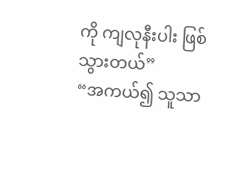ကို ကျလုနီးပါး ဖြစ်သွားတယ်”
“အကယ်၍ သူသာ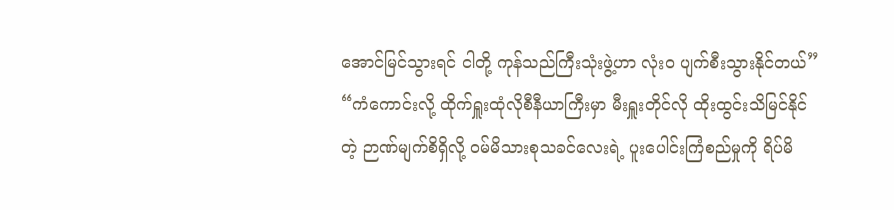အောင်မြင်သွားရင် ငါတို့ ကုန်သည်ကြီးသုံးဖွဲ့ဟာ လုံးဝ ပျက်စီးသွားနိုင်တယ်”
“ကံကောင်းလို့ ထိုက်ရှူးထုံလိုစီနီယာကြီးမှာ မီးရှူးတိုင်လို ထိုးထွင်းသိမြင်နိုင်တဲ့ ဉာဏ်မျက်စိရှိလို့ ဝမ်မိသားစုသခင်လေးရဲ့ ပူးပေါင်းကြံစည်မှုကို ရိပ်မိ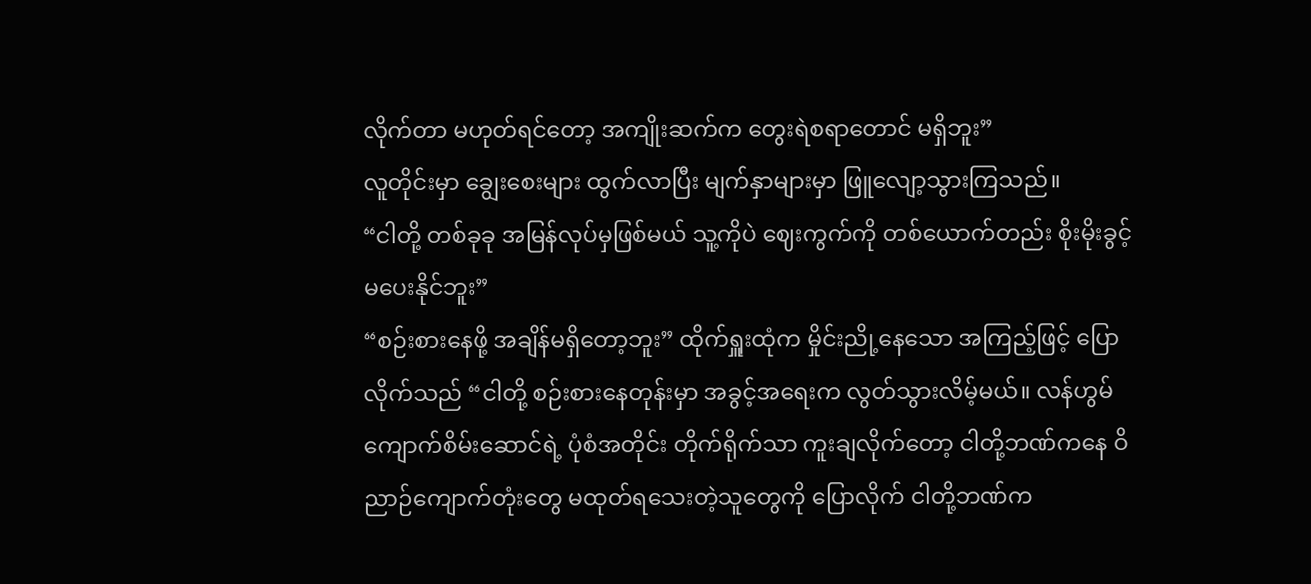လိုက်တာ မဟုတ်ရင်တော့ အကျိုးဆက်က တွေးရဲစရာတောင် မရှိဘူး”
လူတိုင်းမှာ ချွေးစေးများ ထွက်လာပြီး မျက်နှာများမှာ ဖြူလျော့သွားကြသည်။
“ငါတို့ တစ်ခုခု အမြန်လုပ်မှဖြစ်မယ် သူ့ကိုပဲ ဈေးကွက်ကို တစ်ယောက်တည်း စိုးမိုးခွင့် မပေးနိုင်ဘူး”
“စဉ်းစားနေဖို့ အချိန်မရှိတော့ဘူး” ထိုက်ရှူးထုံက မှိုင်းညို့နေသော အကြည့်ဖြင့် ပြောလိုက်သည် “ငါတို့ စဉ်းစားနေတုန်းမှာ အခွင့်အရေးက လွတ်သွားလိမ့်မယ်။ လန်ဟွမ်ကျောက်စိမ်းဆောင်ရဲ့ ပုံစံအတိုင်း တိုက်ရိုက်သာ ကူးချလိုက်တော့ ငါတို့ဘဏ်ကနေ ဝိညာဉ်ကျောက်တုံးတွေ မထုတ်ရသေးတဲ့သူတွေကို ပြောလိုက် ငါတို့ဘဏ်က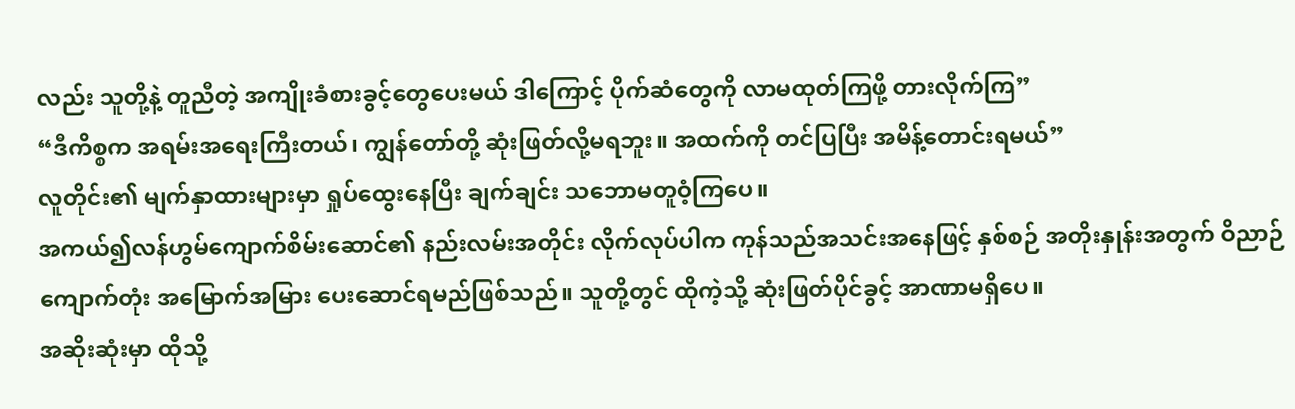လည်း သူတို့နဲ့ တူညီတဲ့ အကျိုးခံစားခွင့်တွေပေးမယ် ဒါကြောင့် ပိုက်ဆံတွေကို လာမထုတ်ကြဖို့ တားလိုက်ကြ”
“ဒီကိစ္စက အရမ်းအရေးကြီးတယ်၊ ကျွန်တော်တို့ ဆုံးဖြတ်လို့မရဘူး။ အထက်ကို တင်ပြပြီး အမိန့်တောင်းရမယ်”
လူတိုင်း၏ မျက်နှာထားများမှာ ရှုပ်ထွေးနေပြီး ချက်ချင်း သဘောမတူဝံ့ကြပေ။
အကယ်၍လန်ဟွမ်ကျောက်စိမ်းဆောင်၏ နည်းလမ်းအတိုင်း လိုက်လုပ်ပါက ကုန်သည်အသင်းအနေဖြင့် နှစ်စဉ် အတိုးနှုန်းအတွက် ဝိညာဉ်ကျောက်တုံး အမြောက်အမြား ပေးဆောင်ရမည်ဖြစ်သည်။ သူတို့တွင် ထိုကဲ့သို့ ဆုံးဖြတ်ပိုင်ခွင့် အာဏာမရှိပေ။
အဆိုးဆုံးမှာ ထိုသို့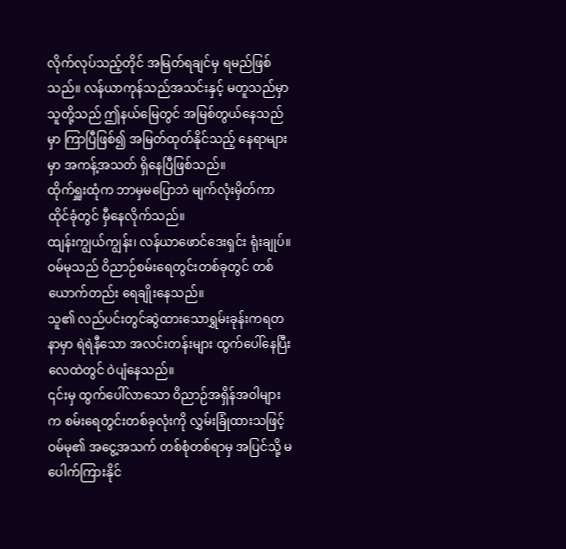လိုက်လုပ်သည့်တိုင် အမြတ်ရချင်မှ ရမည်ဖြစ်သည်။ လန်ယာကုန်သည်အသင်းနှင့် မတူသည်မှာ သူတို့သည် ဤနယ်မြေတွင် အမြစ်တွယ်နေသည်မှာ ကြာပြီဖြစ်၍ အမြတ်ထုတ်နိုင်သည့် နေရာများမှာ အကန့်အသတ် ရှိနေပြီဖြစ်သည်။
ထိုက်ရှူးထုံက ဘာမှမပြောဘဲ မျက်လုံးမှိတ်ကာ ထိုင်ခုံတွင် မှီနေလိုက်သည်။
ထျန်းကျွယ်ကျွန်း၊ လန်ယာဖောင်ဒေးရှင်း ရုံးချုပ်။
ဝမ်မုသည် ဝိညာဉ်စမ်းရေတွင်းတစ်ခုတွင် တစ်ယောက်တည်း ရေချိုးနေသည်။
သူ၏ လည်ပင်းတွင်ဆွဲထားသောရွှမ်းခုန်းကရတနာမှာ ရဲရဲနီသော အလင်းတန်းများ ထွက်ပေါ်နေပြီး လေထဲတွင် ဝဲပျံနေသည်။
၎င်းမှ ထွက်ပေါ်လာသော ဝိညာဉ်အရှိန်အဝါများက စမ်းရေတွင်းတစ်ခုလုံးကို လွှမ်းခြုံထားသဖြင့် ဝမ်မု၏ အငွေ့အသက် တစ်စုံတစ်ရာမှ အပြင်သို့ မပေါက်ကြားနိုင်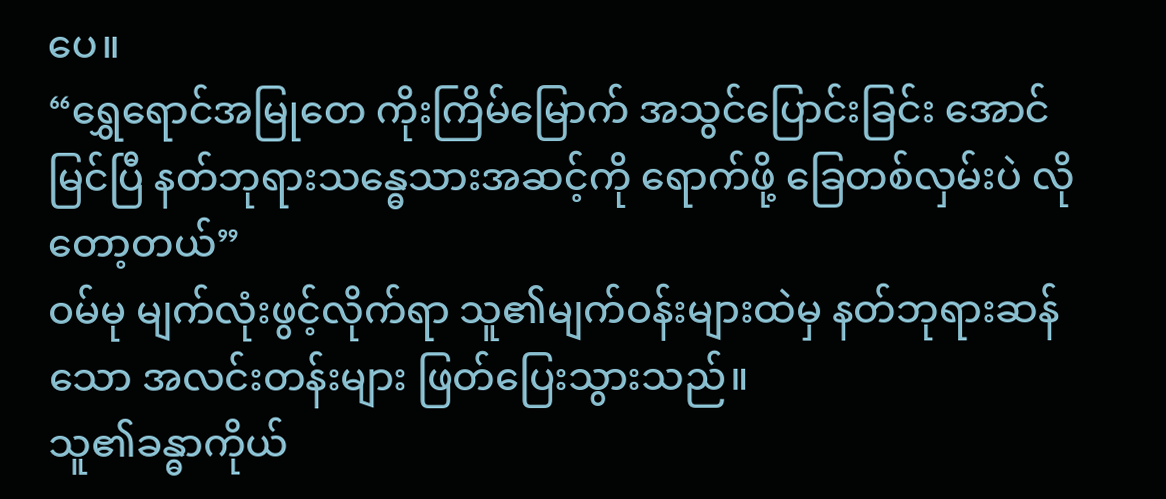ပေ။
“ရွှေရောင်အမြုတေ ကိုးကြိမ်မြောက် အသွင်ပြောင်းခြင်း အောင်မြင်ပြီ နတ်ဘုရားသန္ဓေသားအဆင့်ကို ရောက်ဖို့ ခြေတစ်လှမ်းပဲ လိုတော့တယ်”
ဝမ်မု မျက်လုံးဖွင့်လိုက်ရာ သူ၏မျက်ဝန်းများထဲမှ နတ်ဘုရားဆန်သော အလင်းတန်းများ ဖြတ်ပြေးသွားသည်။
သူ၏ခန္ဓာကိုယ်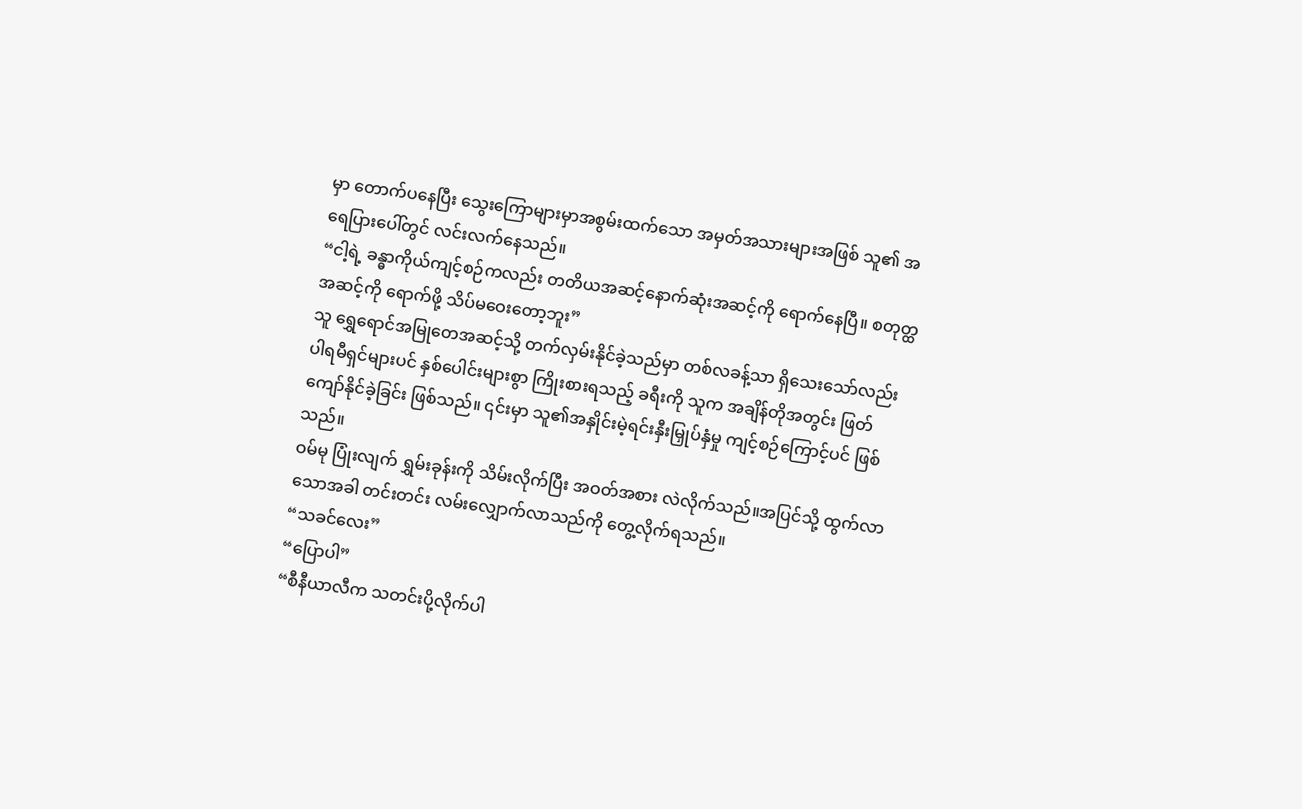မှာ တောက်ပနေပြီး သွေးကြောများမှာအစွမ်းထက်သော အမှတ်အသားများအဖြစ် သူ၏ အရေပြားပေါ်တွင် လင်းလက်နေသည်။
“ငါ့ရဲ့ ခန္ဓာကိုယ်ကျင့်စဉ်ကလည်း တတိယအဆင့်နောက်ဆုံးအဆင့်ကို ရောက်နေပြီ။ စတုတ္ထအဆင့်ကို ရောက်ဖို့ သိပ်မဝေးတော့ဘူး”
သူ ရွှေရောင်အမြုတေအဆင့်သို့ တက်လှမ်းနိုင်ခဲ့သည်မှာ တစ်လခန့်သာ ရှိသေးသော်လည်း ပါရမီရှင်များပင် နှစ်ပေါင်းများစွာ ကြိုးစားရသည့် ခရီးကို သူက အချိန်တိုအတွင်း ဖြတ်ကျော်နိုင်ခဲ့ခြင်း ဖြစ်သည်။ ၎င်းမှာ သူ၏အနှိုင်းမဲ့ရင်းနှီးမြှုပ်နှံမှု ကျင့်စဉ်ကြောင့်ပင် ဖြစ်သည်။
ဝမ်မု ပြုံးလျက် ရွှမ်းခုန်းကို သိမ်းလိုက်ပြီး အဝတ်အစား လဲလိုက်သည်။အပြင်သို့ ထွက်လာသောအခါ တင်းတင်း လမ်းလျှောက်လာသည်ကို တွေ့လိုက်ရသည်။
“သခင်လေး”
“ပြောပါ”
“စီနီယာလီက သတင်းပို့လိုက်ပါ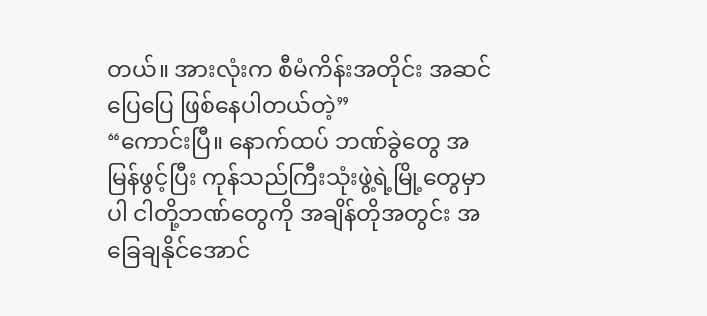တယ်။ အားလုံးက စီမံကိန်းအတိုင်း အဆင်ပြေပြေ ဖြစ်နေပါတယ်တဲ့”
“ကောင်းပြီ။ နောက်ထပ် ဘဏ်ခွဲတွေ အမြန်ဖွင့်ပြီး ကုန်သည်ကြီးသုံးဖွဲ့ရဲ့မြို့တွေမှာပါ ငါတို့ဘဏ်တွေကို အချိန်တိုအတွင်း အခြေချနိုင်အောင်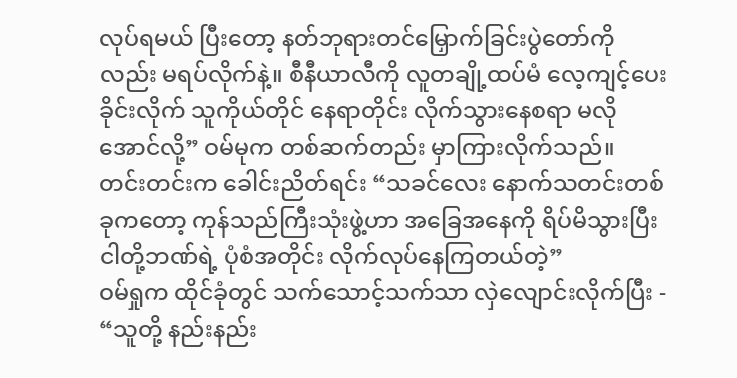လုပ်ရမယ် ပြီးတော့ နတ်ဘုရားတင်မြှောက်ခြင်းပွဲတော်ကိုလည်း မရပ်လိုက်နဲ့။ စီနီယာလီကို လူတချို့ထပ်မံ လေ့ကျင့်ပေးခိုင်းလိုက် သူကိုယ်တိုင် နေရာတိုင်း လိုက်သွားနေစရာ မလိုအောင်လို့” ဝမ်မုက တစ်ဆက်တည်း မှာကြားလိုက်သည်။
တင်းတင်းက ခေါင်းညိတ်ရင်း “သခင်လေး နောက်သတင်းတစ်ခုကတော့ ကုန်သည်ကြီးသုံးဖွဲ့ဟာ အခြေအနေကို ရိပ်မိသွားပြီး ငါတို့ဘဏ်ရဲ့ ပုံစံအတိုင်း လိုက်လုပ်နေကြတယ်တဲ့”
ဝမ်ရှုက ထိုင်ခုံတွင် သက်သောင့်သက်သာ လှဲလျောင်းလိုက်ပြီး - “သူတို့ နည်းနည်း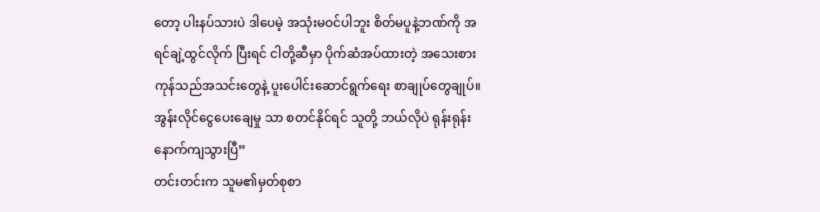တော့ ပါးနပ်သားပဲ ဒါပေမဲ့ အသုံးမဝင်ပါဘူး စိတ်မပူနဲ့ဘဏ်ကို အရင်ချဲ့ထွင်လိုက် ပြီးရင် ငါတို့ဆီမှာ ပိုက်ဆံအပ်ထားတဲ့ အသေးစား ကုန်သည်အသင်းတွေနဲ့ ပူးပေါင်းဆောင်ရွက်ရေး စာချုပ်တွေချုပ်။အွန်းလိုင်ငွေပေးချေမှု သာ စတင်နိုင်ရင် သူတို့ ဘယ်လိုပဲ ရုန်းရုန်း နောက်ကျသွားပြီ”
တင်းတင်းက သူမ၏မှတ်စုစာ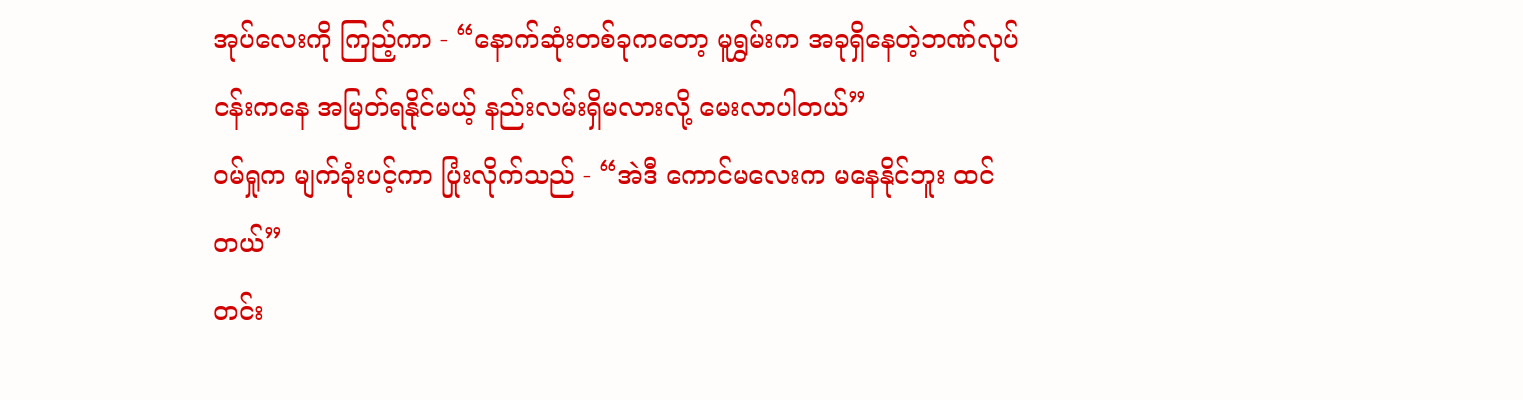အုပ်လေးကို ကြည့်ကာ - “နောက်ဆုံးတစ်ခုကတော့ မူရွှမ်းက အခုရှိနေတဲ့ဘဏ်လုပ်ငန်းကနေ အမြတ်ရနိုင်မယ့် နည်းလမ်းရှိမလားလို့ မေးလာပါတယ်”
ဝမ်ရှုက မျက်ခုံးပင့်ကာ ပြုံးလိုက်သည် - “အဲဒီ ကောင်မလေးက မနေနိုင်ဘူး ထင်တယ်”
တင်း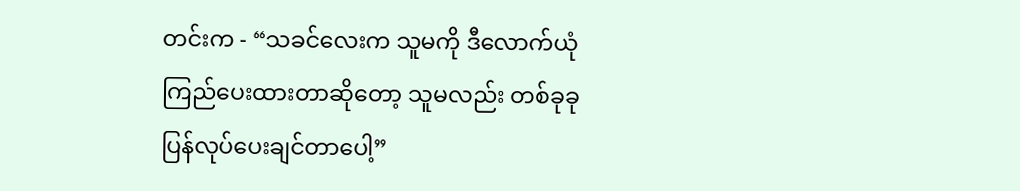တင်းက - “သခင်လေးက သူမကို ဒီလောက်ယုံကြည်ပေးထားတာဆိုတော့ သူမလည်း တစ်ခုခု ပြန်လုပ်ပေးချင်တာပေါ့”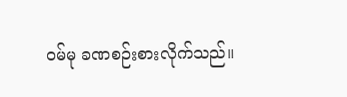ဝမ်မု ခဏစဉ်းစားလိုက်သည်။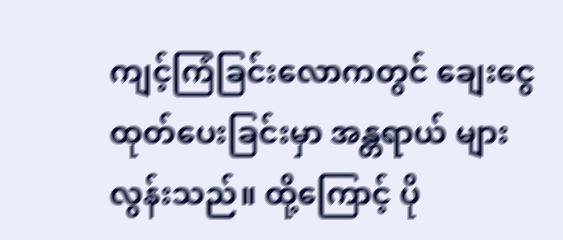ကျင့်ကြံခြင်းလောကတွင် ချေးငွေထုတ်ပေးခြင်းမှာ အန္တရာယ် များလွန်းသည်။ ထို့ကြောင့် ပို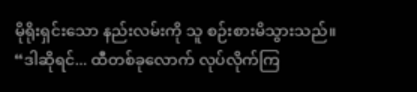မိုရိုးရှင်းသော နည်းလမ်းကို သူ စဉ်းစားမိသွားသည်။
“ဒါဆိုရင်... ထီတစ်ခုလောက် လုပ်လိုက်ကြ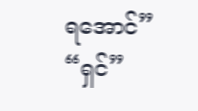ရအောင်”
“ရှင်”